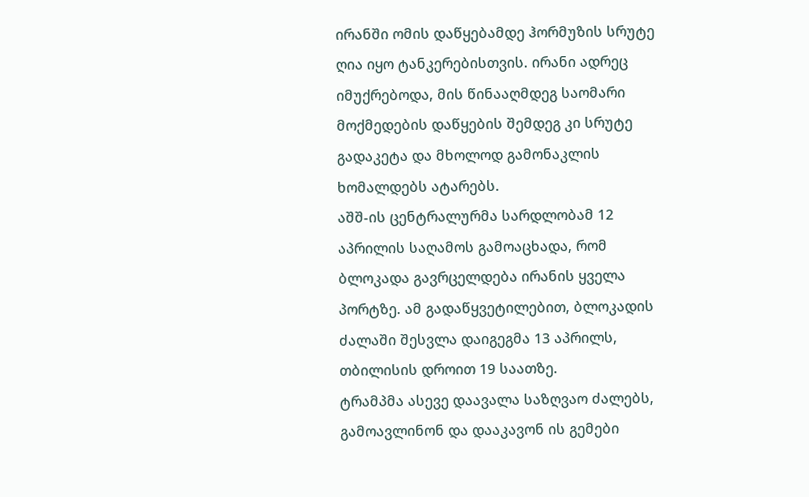ირანში ომის დაწყებამდე ჰორმუზის სრუტე ღია იყო ტანკერებისთვის. ირანი ადრეც იმუქრებოდა, მის წინააღმდეგ საომარი მოქმედების დაწყების შემდეგ კი სრუტე გადაკეტა და მხოლოდ გამონაკლის ხომალდებს ატარებს.
აშშ-ის ცენტრალურმა სარდლობამ 12 აპრილის საღამოს გამოაცხადა, რომ ბლოკადა გავრცელდება ირანის ყველა პორტზე. ამ გადაწყვეტილებით, ბლოკადის ძალაში შესვლა დაიგეგმა 13 აპრილს, თბილისის დროით 19 საათზე.
ტრამპმა ასევე დაავალა საზღვაო ძალებს, გამოავლინონ და დააკავონ ის გემები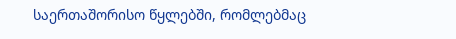საერთაშორისო წყლებში, რომლებმაც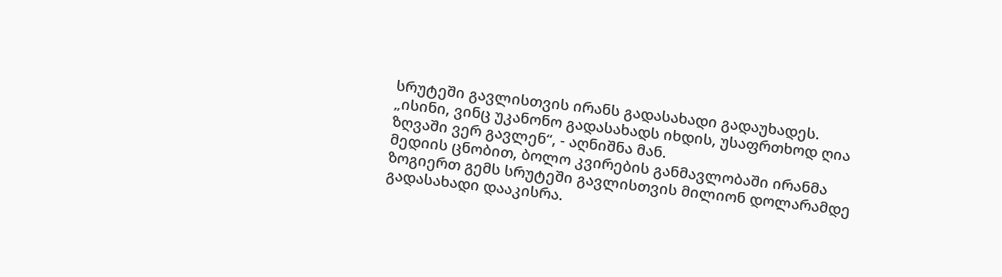სრუტეში გავლისთვის ირანს გადასახადი გადაუხადეს.
„ისინი, ვინც უკანონო გადასახადს იხდის, უსაფრთხოდ ღია ზღვაში ვერ გავლენ“, - აღნიშნა მან.
მედიის ცნობით, ბოლო კვირების განმავლობაში ირანმა ზოგიერთ გემს სრუტეში გავლისთვის მილიონ დოლარამდე გადასახადი დააკისრა.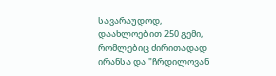სავარაუდოდ, დაახლოებით 250 გემი, რომლებიც ძირითადად ირანსა და "ჩრდილოვან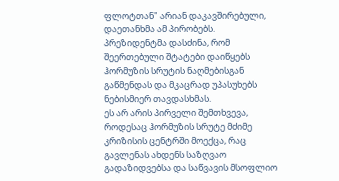ფლოტთან" არიან დაკავშირებული, დაეთანხმა ამ პირობებს.
პრეზიდენტმა დასძინა, რომ შეერთებული შტატები დაიწყებს ჰორმუზის სრუტის ნაღმებისგან გაწმენდას და მკაცრად უპასუხებს ნებისმიერ თავდასხმას.
ეს არ არის პირველი შემთხვევა, როდესაც ჰორმუზის სრუტე მძიმე კრიზისის ცენტრში მოექცა, რაც გავლენას ახდენს საზღვაო გადაზიდვებსა და საწვავის მსოფლიო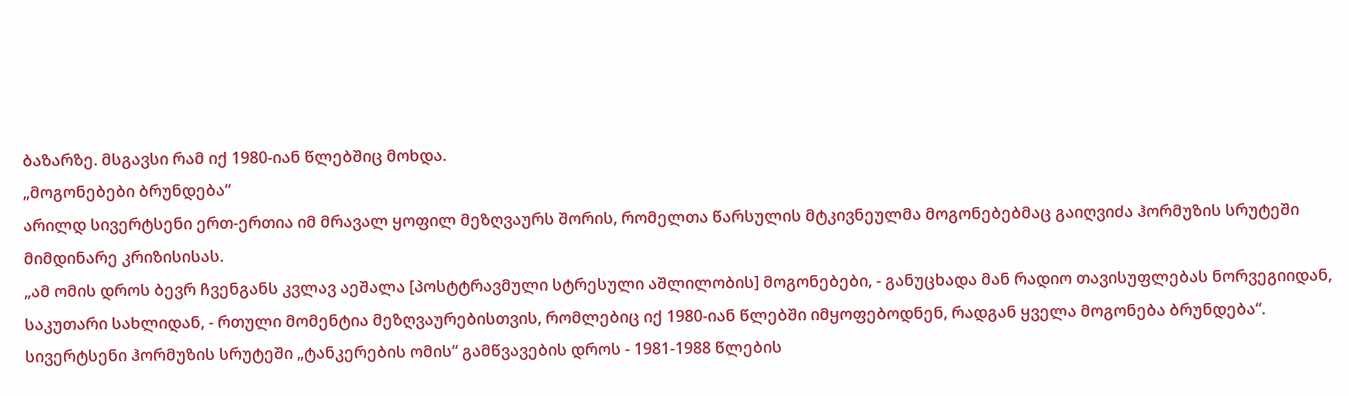ბაზარზე. მსგავსი რამ იქ 1980-იან წლებშიც მოხდა.
„მოგონებები ბრუნდება“
არილდ სივერტსენი ერთ-ერთია იმ მრავალ ყოფილ მეზღვაურს შორის, რომელთა წარსულის მტკივნეულმა მოგონებებმაც გაიღვიძა ჰორმუზის სრუტეში მიმდინარე კრიზისისას.
„ამ ომის დროს ბევრ ჩვენგანს კვლავ აეშალა [პოსტტრავმული სტრესული აშლილობის] მოგონებები, - განუცხადა მან რადიო თავისუფლებას ნორვეგიიდან, საკუთარი სახლიდან, - რთული მომენტია მეზღვაურებისთვის, რომლებიც იქ 1980-იან წლებში იმყოფებოდნენ, რადგან ყველა მოგონება ბრუნდება“.
სივერტსენი ჰორმუზის სრუტეში „ტანკერების ომის“ გამწვავების დროს - 1981-1988 წლების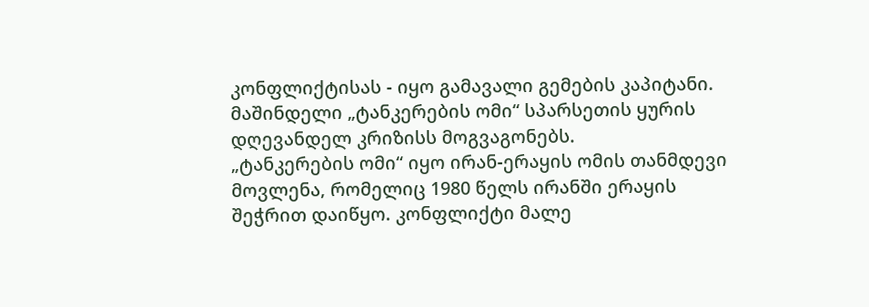კონფლიქტისას - იყო გამავალი გემების კაპიტანი. მაშინდელი „ტანკერების ომი“ სპარსეთის ყურის დღევანდელ კრიზისს მოგვაგონებს.
„ტანკერების ომი“ იყო ირან-ერაყის ომის თანმდევი მოვლენა, რომელიც 1980 წელს ირანში ერაყის შეჭრით დაიწყო. კონფლიქტი მალე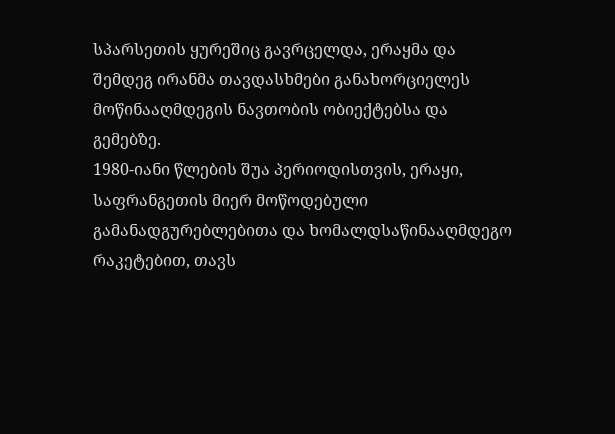სპარსეთის ყურეშიც გავრცელდა, ერაყმა და შემდეგ ირანმა თავდასხმები განახორციელეს მოწინააღმდეგის ნავთობის ობიექტებსა და გემებზე.
1980-იანი წლების შუა პერიოდისთვის, ერაყი, საფრანგეთის მიერ მოწოდებული გამანადგურებლებითა და ხომალდსაწინააღმდეგო რაკეტებით, თავს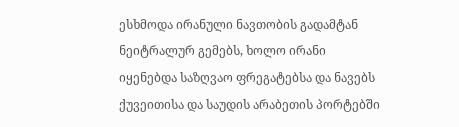ესხმოდა ირანული ნავთობის გადამტან ნეიტრალურ გემებს, ხოლო ირანი იყენებდა საზღვაო ფრეგატებსა და ნავებს ქუვეითისა და საუდის არაბეთის პორტებში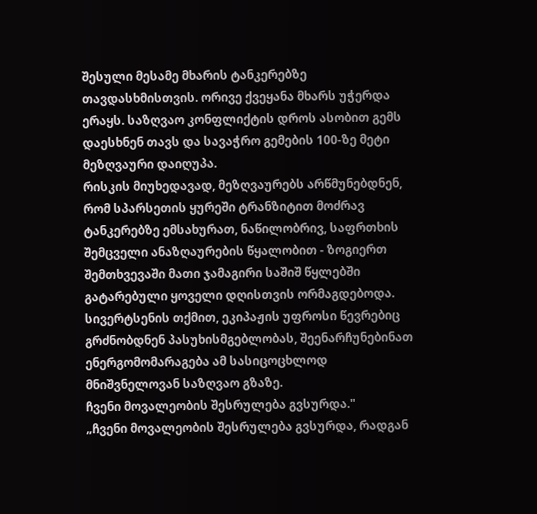შესული მესამე მხარის ტანკერებზე თავდასხმისთვის. ორივე ქვეყანა მხარს უჭერდა ერაყს. საზღვაო კონფლიქტის დროს ასობით გემს დაესხნენ თავს და სავაჭრო გემების 100-ზე მეტი მეზღვაური დაიღუპა.
რისკის მიუხედავად, მეზღვაურებს არწმუნებდნენ, რომ სპარსეთის ყურეში ტრანზიტით მოძრავ ტანკერებზე ემსახურათ, ნაწილობრივ, საფრთხის შემცველი ანაზღაურების წყალობით - ზოგიერთ შემთხვევაში მათი ჯამაგირი საშიშ წყლებში გატარებული ყოველი დღისთვის ორმაგდებოდა. სივერტსენის თქმით, ეკიპაჟის უფროსი წევრებიც გრძნობდნენ პასუხისმგებლობას, შეენარჩუნებინათ ენერგომომარაგება ამ სასიცოცხლოდ მნიშვნელოვან საზღვაო გზაზე.
ჩვენი მოვალეობის შესრულება გვსურდა."
„ჩვენი მოვალეობის შესრულება გვსურდა, რადგან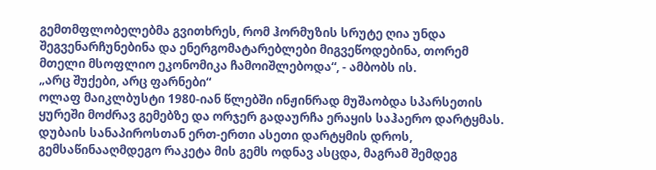გემთმფლობელებმა გვითხრეს, რომ ჰორმუზის სრუტე ღია უნდა შეგვენარჩუნებინა და ენერგომატარებლები მიგვეწოდებინა, თორემ მთელი მსოფლიო ეკონომიკა ჩამოიშლებოდა“, - ამბობს ის.
„არც შუქები, არც ფარნები“
ოლაფ მაიკლბუსტი 1980-იან წლებში ინჟინრად მუშაობდა სპარსეთის ყურეში მოძრავ გემებზე და ორჯერ გადაურჩა ერაყის საჰაერო დარტყმას. დუბაის სანაპიროსთან ერთ-ერთი ასეთი დარტყმის დროს, გემსაწინააღმდეგო რაკეტა მის გემს ოდნავ ასცდა, მაგრამ შემდეგ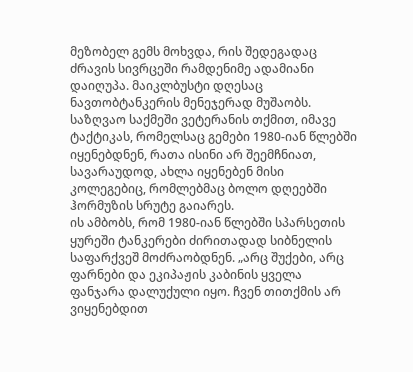მეზობელ გემს მოხვდა, რის შედეგადაც ძრავის სივრცეში რამდენიმე ადამიანი დაიღუპა. მაიკლბუსტი დღესაც ნავთობტანკერის მენეჯერად მუშაობს.
საზღვაო საქმეში ვეტერანის თქმით, იმავე ტაქტიკას, რომელსაც გემები 1980-იან წლებში იყენებდნენ, რათა ისინი არ შეემჩნიათ, სავარაუდოდ, ახლა იყენებენ მისი კოლეგებიც, რომლებმაც ბოლო დღეებში ჰორმუზის სრუტე გაიარეს.
ის ამბობს, რომ 1980-იან წლებში სპარსეთის ყურეში ტანკერები ძირითადად სიბნელის საფარქვეშ მოძრაობდნენ. „არც შუქები, არც ფარნები და ეკიპაჟის კაბინის ყველა ფანჯარა დალუქული იყო. ჩვენ თითქმის არ ვიყენებდით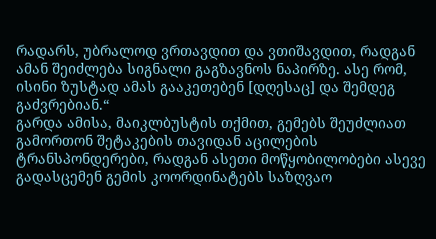რადარს, უბრალოდ ვრთავდით და ვთიშავდით, რადგან ამან შეიძლება სიგნალი გაგზავნოს ნაპირზე. ასე რომ, ისინი ზუსტად ამას გააკეთებენ [დღესაც] და შემდეგ გაძვრებიან.“
გარდა ამისა, მაიკლბუსტის თქმით, გემებს შეუძლიათ გამორთონ შეტაკების თავიდან აცილების ტრანსპონდერები, რადგან ასეთი მოწყობილობები ასევე გადასცემენ გემის კოორდინატებს საზღვაო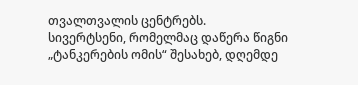თვალთვალის ცენტრებს.
სივერტსენი, რომელმაც დაწერა წიგნი „ტანკერების ომის“ შესახებ, დღემდე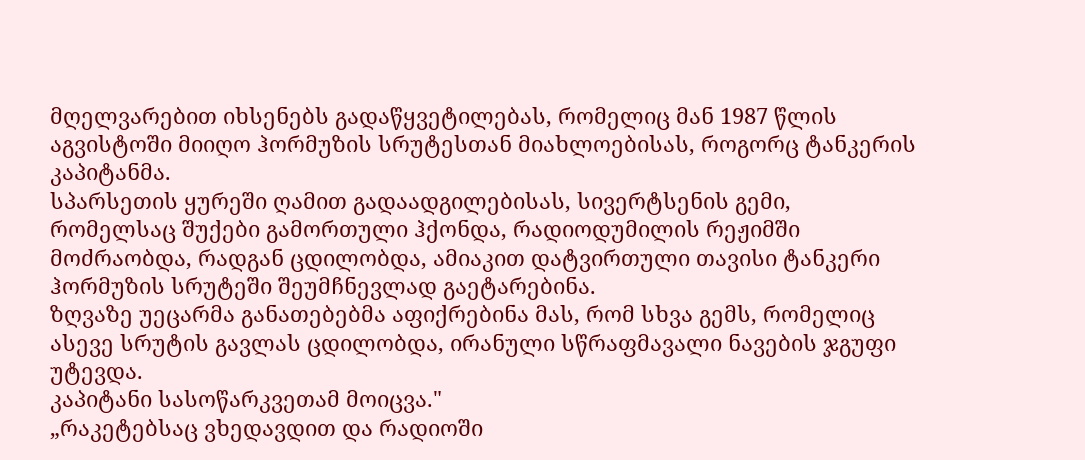მღელვარებით იხსენებს გადაწყვეტილებას, რომელიც მან 1987 წლის აგვისტოში მიიღო ჰორმუზის სრუტესთან მიახლოებისას, როგორც ტანკერის კაპიტანმა.
სპარსეთის ყურეში ღამით გადაადგილებისას, სივერტსენის გემი, რომელსაც შუქები გამორთული ჰქონდა, რადიოდუმილის რეჟიმში მოძრაობდა, რადგან ცდილობდა, ამიაკით დატვირთული თავისი ტანკერი ჰორმუზის სრუტეში შეუმჩნევლად გაეტარებინა.
ზღვაზე უეცარმა განათებებმა აფიქრებინა მას, რომ სხვა გემს, რომელიც ასევე სრუტის გავლას ცდილობდა, ირანული სწრაფმავალი ნავების ჯგუფი უტევდა.
კაპიტანი სასოწარკვეთამ მოიცვა."
„რაკეტებსაც ვხედავდით და რადიოში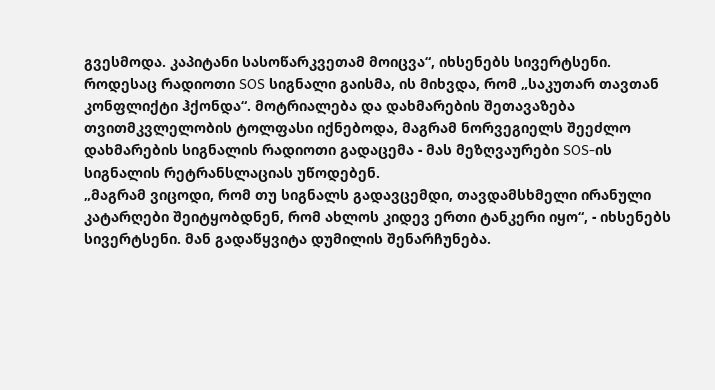გვესმოდა. კაპიტანი სასოწარკვეთამ მოიცვა“, იხსენებს სივერტსენი. როდესაც რადიოთი SOS სიგნალი გაისმა, ის მიხვდა, რომ „საკუთარ თავთან კონფლიქტი ჰქონდა“. მოტრიალება და დახმარების შეთავაზება თვითმკვლელობის ტოლფასი იქნებოდა, მაგრამ ნორვეგიელს შეეძლო დახმარების სიგნალის რადიოთი გადაცემა - მას მეზღვაურები SOS-ის სიგნალის რეტრანსლაციას უწოდებენ.
„მაგრამ ვიცოდი, რომ თუ სიგნალს გადავცემდი, თავდამსხმელი ირანული კატარღები შეიტყობდნენ, რომ ახლოს კიდევ ერთი ტანკერი იყო“, - იხსენებს სივერტსენი. მან გადაწყვიტა დუმილის შენარჩუნება.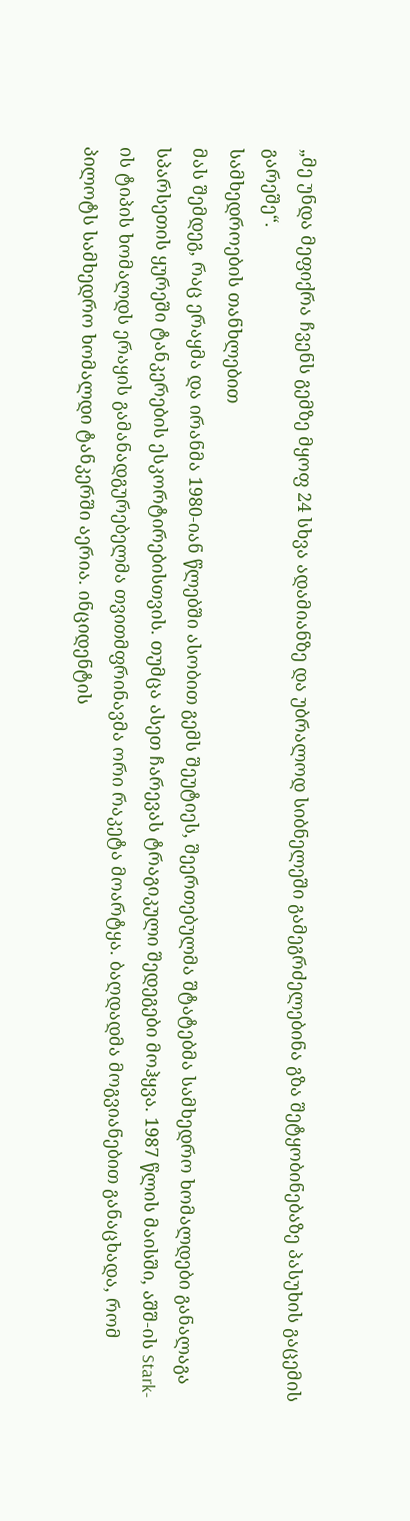„მე უნდა მეფიქრა ჩვენს გემზე მყოფ 24 სხვა ადამიანზე და უბრალოდ სიბნელეში გამეგრძელებინა გზა შეტყობინებაზე პასუხის გაცემის გარეშე“.
სამხედროების თანხლებით
მას შემდეგ, რაც ერაყმა და ირანმა 1980-იან წლებში ასობით გემს შეუტიეს, შეერთებულმა შტატებმა სამხედრო ხომალდები განალაგა სპარსეთის ყურეში ტანკერების ესკორტირებისთვის. თუმცა ასეთ ჩარევას ტრაგიკული შედეგები მოჰყვა. 1987 წლის მაისში, აშშ-ის Stark-ის ტიპის ხომალდს ერაყის გამანადგურებელმა თვითმფრინავმა ორი რაკეტა მოარტყა. ბაღდადმა მოგვიანებით განაცხადა, რომ პილოტს სამხედრო ხომალდი ტანკერში აერია. ინციდენტის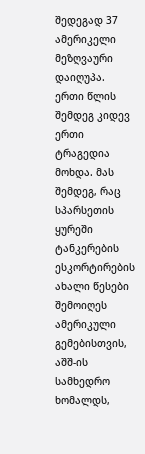შედეგად 37 ამერიკელი მეზღვაური დაიღუპა.
ერთი წლის შემდეგ კიდევ ერთი ტრაგედია მოხდა. მას შემდეგ, რაც სპარსეთის ყურეში ტანკერების ესკორტირების ახალი წესები შემოიღეს ამერიკული გემებისთვის, აშშ-ის სამხედრო ხომალდს,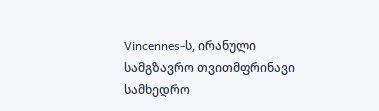Vincennes-ს, ირანული სამგზავრო თვითმფრინავი სამხედრო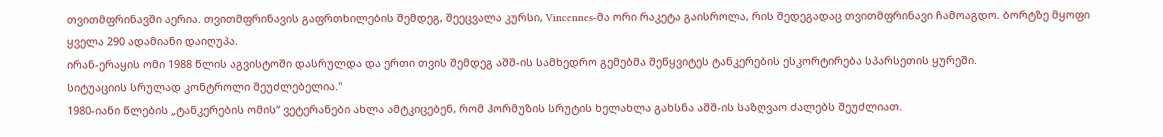თვითმფრინავში აერია. თვითმფრინავის გაფრთხილების შემდეგ, შეეცვალა კურსი, Vincennes-მა ორი რაკეტა გაისროლა, რის შედეგადაც თვითმფრინავი ჩამოაგდო. ბორტზე მყოფი ყველა 290 ადამიანი დაიღუპა.
ირან-ერაყის ომი 1988 წლის აგვისტოში დასრულდა და ერთი თვის შემდეგ აშშ-ის სამხედრო გემებმა შეწყვიტეს ტანკერების ესკორტირება სპარსეთის ყურეში.
სიტუაციის სრულად კონტროლი შეუძლებელია."
1980-იანი წლების „ტანკერების ომის“ ვეტერანები ახლა ამტკიცებენ, რომ ჰორმუზის სრუტის ხელახლა გახსნა აშშ-ის საზღვაო ძალებს შეუძლიათ.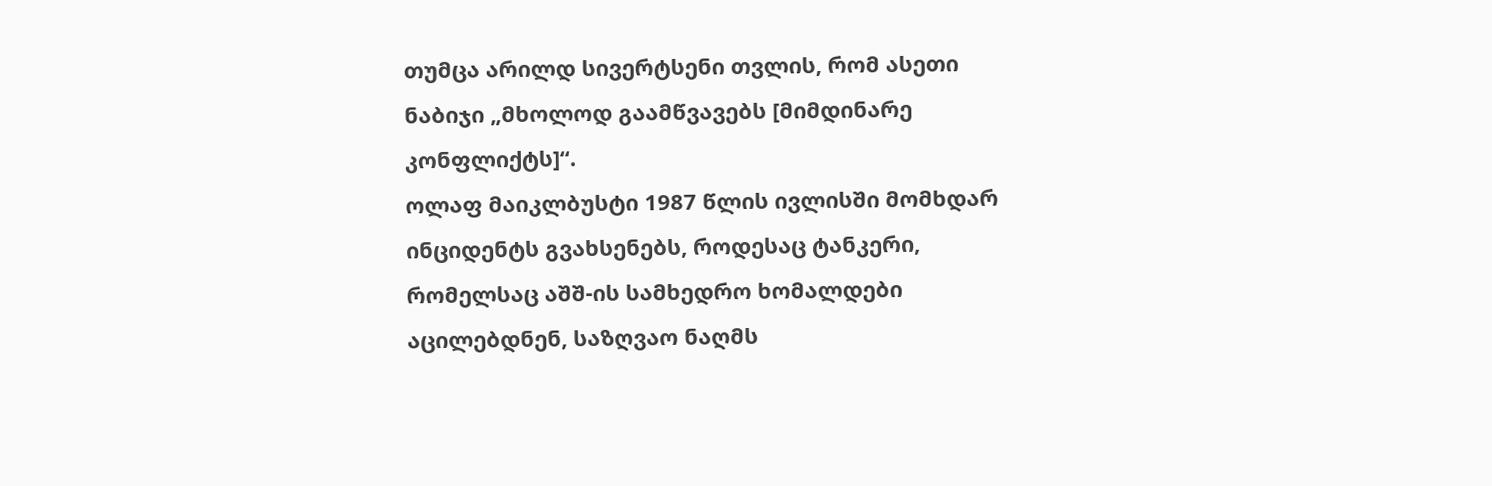თუმცა არილდ სივერტსენი თვლის, რომ ასეთი ნაბიჯი „მხოლოდ გაამწვავებს [მიმდინარე კონფლიქტს]“.
ოლაფ მაიკლბუსტი 1987 წლის ივლისში მომხდარ ინციდენტს გვახსენებს, როდესაც ტანკერი, რომელსაც აშშ-ის სამხედრო ხომალდები აცილებდნენ, საზღვაო ნაღმს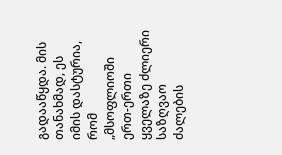გადააწყდა. მის თანახმად, ეს იმის დასტურია, რომ „მსოფლიოში ერთ-ერთი ყველაზე ძლიერი საზღვაო ძალების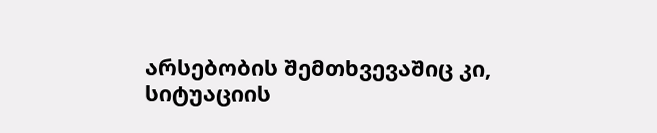არსებობის შემთხვევაშიც კი, სიტუაციის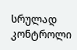სრულად კონტროლი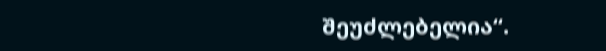შეუძლებელია“.